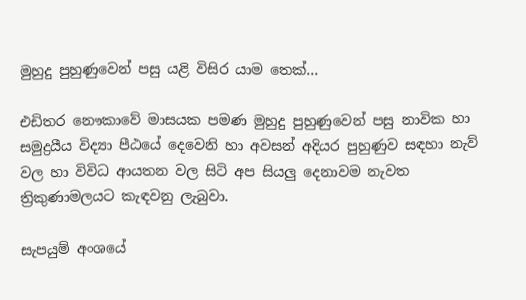මුහුදු පුහුණුවෙන් පසු යළි විසිර යාම තෙක්…

එඩිතර නෞකාවේ මාසයක පමණ මුහුදු පුහුණුවෙන් පසු නාවික හා සමුද්‍රයීය විද්‍යා පීඨයේ දෙවෙනි හා අවසන් අදියර පුහුණුව සඳහා නැව් වල හා විවිධ ආයතන වල සිටි අප සියලු දෙනාවම නැවත ත්‍රිකුණාමලයට කැඳවනු ලැබුවා.

සැපයුම් අංශයේ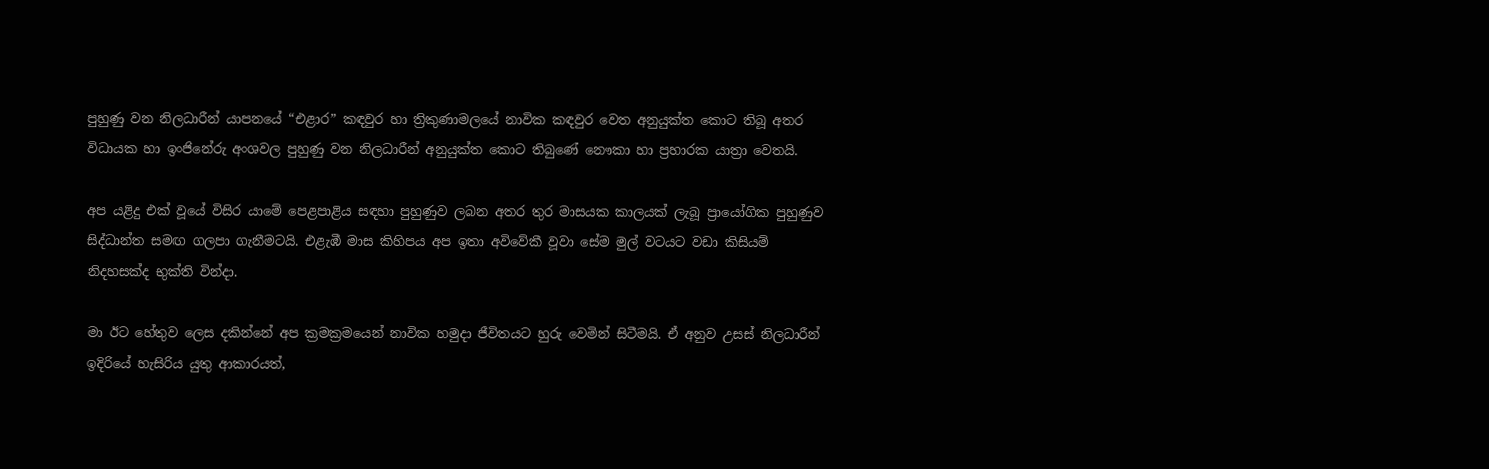පුහුණු වන නිලධාරීන් යාපනයේ “එළාර” කඳවුර හා ත්‍රිකුණාමලයේ නාවික කඳවුර වෙත අනුයුක්ත කොට තිබූ අතර විධායක හා ඉංජිනේරු අංශවල පුහුණු වන නිලධාරීන් අනුයුක්ත කොට තිබුණේ නෞකා හා ප්‍රහාරක යාත්‍රා වෙතයි.

අප යළිදු එක් වූයේ විසිර යාමේ පෙළපාළිය සඳහා පුහුණුව ලබන අතර තුර මාසයක කාලයක් ලැබූ ප්‍රායෝගික පුහුණුව සිද්ධාන්ත සමඟ ගලපා ගැනීමටයි. එළැඹී මාස කිහිපය අප ඉතා අවිවේකී වූවා සේම මුල් වටයට වඩා කිසියම් නිදහසක්ද භුක්ති වින්දා.

මා ඊට හේතුව ලෙස දකින්නේ අප ක්‍රමක්‍රමයෙන් නාවික හමුදා ජීවිතයට හුරු වෙමින් සිටීමයි. ඒ අනුව උසස් නිලධාරීන් ඉදිරියේ හැසිරිය යුතු ආකාරයත්,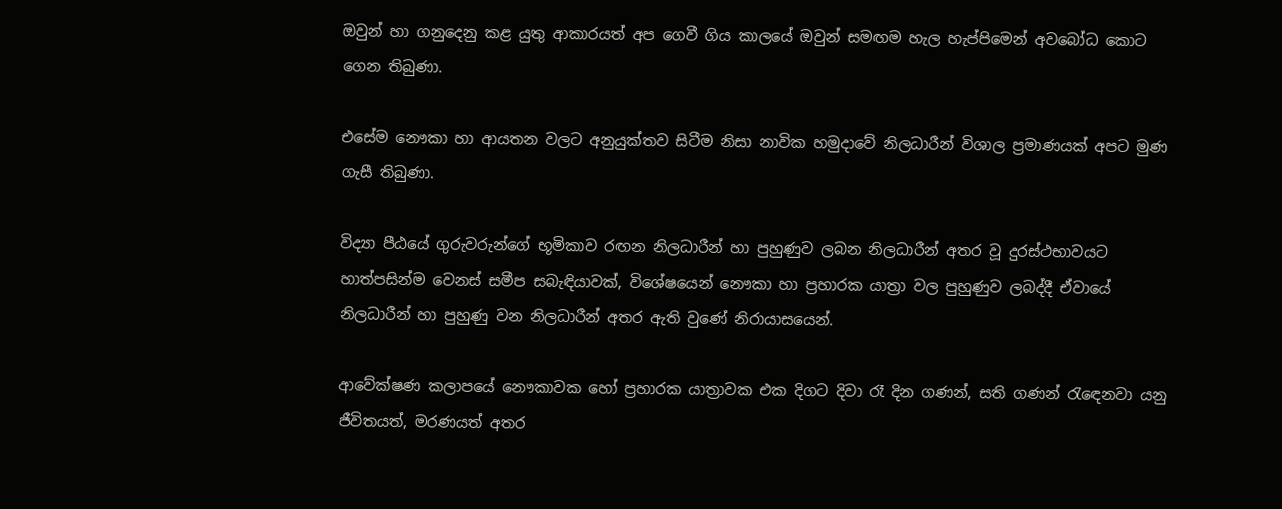ඔවුන් හා ගනුදෙනු කළ යුතු ආකාරයත් අප ගෙවී ගිය කාලයේ ඔවුන් සමඟම හැල හැප්පිමෙන් අවබෝධ කොට ගෙන තිබුණා.

එසේම නෞකා හා ආයතන වලට අනුයුක්තව සිටීම නිසා නාවික හමුදාවේ නිලධාරීන් විශාල ප්‍රමාණයක් අපට මුණ ගැසී තිබුණා.

විද්‍යා පීඨයේ ගුරුවරුන්ගේ භූමිකාව රඟන නිලධාරීන් හා පුහුණුව ලබන නිලධාරීන් අතර වූ දුරස්ථභාවයට හාත්පසින්ම වෙනස් සමීප සබැඳියාවක්, විශේෂයෙන් නෞකා හා ප්‍රහාරක යාත්‍රා වල පුහුණුව ලබද්දී ඒවායේ නිලධාරීන් හා පුහුණු වන නිලධාරීන් අතර ඇති වුණේ නිරායාසයෙන්.

ආවේක්ෂණ කලාපයේ නෞකාවක හෝ ප්‍රහාරක යාත්‍රාවක එක දිගට දිවා රෑ දින ගණන්, සති ගණන් රැඳෙනවා යනු ජීවිතයත්, මරණයත් අතර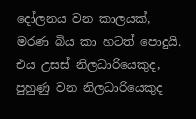දෝලනය වන කාලයක්, මරණ බිය කා හටත් පොදුයි. එය උසස් නිලධාරියෙකුද, පුහුණු වන නිලධාරියෙකුද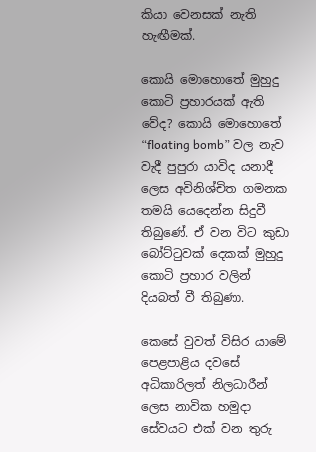කියා වෙනසක් නැති හැඟීමක්.

කොයි මොහොතේ මුහුදු කොටි ප්‍රහාරයක් ඇති වේද? කොයි මොහොතේ “floating bomb” වල නැව වැදී පුපුරා යාවිද යනාදී ලෙස අවිනිශ්චිත ගමනක තමයි යෙදෙන්න සිදුවී තිබුණේ. ඒ වන විට කුඩා බෝට්ටුවක් දෙකක් මුහුදු කොටි ප්‍රහාර වලින් දියබත් වී තිබුණා.

කෙසේ වුවත් විසිර යාමේ පෙළපාළිය දවසේ අධිකාරිලත් නිලධාරීන් ලෙස නාවික හමුදා සේවයට එක් වන තුරු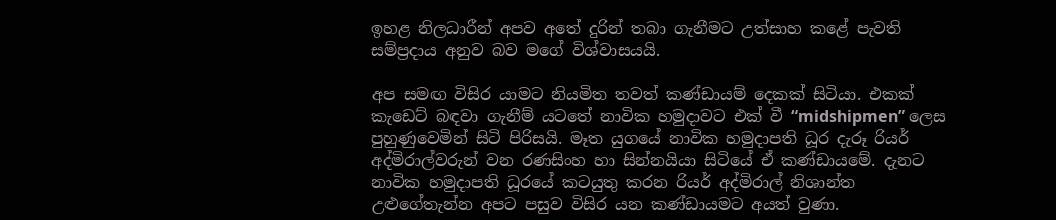ඉහළ නිලධාරීන් අපව අතේ දුරින් තබා ගැනීමට උත්සාහ කළේ පැවති සම්ප්‍රදාය අනුව බව මගේ විශ්වාසයයි.

අප සමඟ විසිර යාමට නියමිත තවත් කණ්ඩායම් දෙකක් සිටියා. එකක් කැඩෙට් බඳවා ගැනීම් යටතේ නාවික හමුදාවට එක් වී “midshipmen” ලෙස පුහුණුවෙමින් සිටි පිරිසයි. මෑත යුගයේ නාවික හමුදාපති ධූර දැරූ රියර් අද්මිරාල්වරුන් වන රණසිංහ හා සින්නයියා සිටියේ ඒ කණ්ඩායමේ. දැනට නාවික හමුදාපති ධූරයේ කටයුතු කරන රියර් අද්මිරාල් නිශාන්ත උළුගේතැන්න අපට පසුව විසිර යන කණ්ඩායමට අයත් වුණා.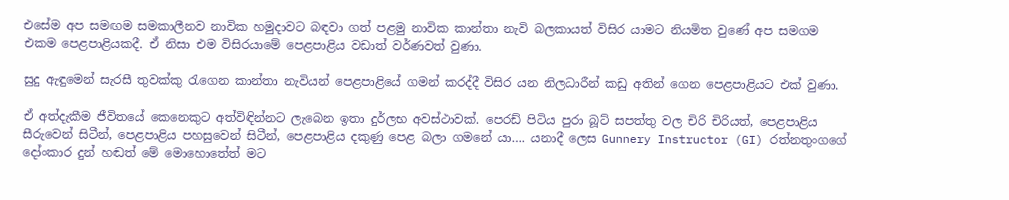එසේම අප සමඟම සමකාලීනව නාවික හමුදාවට බඳවා ගත් පළමු නාවික කාන්තා නැවි බලකායත් විසිර යාමට නියමිත වුණේ අප සමගම එකම පෙළපාළියකදී. ඒ නිසා එම විසිරයාමේ පෙළපාළිය වඩාත් වර්ණවත් වුණා.

සුදු ඇඳුමෙන් සැරසී තුවක්කු රැගෙන කාන්තා නැවියන් පෙළපාළියේ ගමන් කරද්දී විසිර යන නිලධාරීන් කඩු අතින් ගෙන පෙළපාළියට එක් වුණා.

ඒ අත්දැකීම ජීවිතයේ කෙනෙකුට අත්විඳින්නට ලැබෙන ඉතා දුර්ලභ අවස්ථාවක්. පෙරඩ් පිටිය පුරා බූට් සපත්තු වල චිරි චිරියත්, පෙළපාළිය සීරුවෙන් සිටීන්, පෙළපාළිය පහසුවෙන් සිටීන්, පෙළපාළිය දකුණු පෙළ බලා ගමනේ යා…. යනාදී ලෙස Gunnery Instructor (GI) රත්නතුංගගේ දෝංකාර දුන් හඬත් මේ මොහොතේත් මට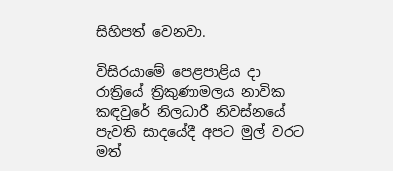සිහිපත් වෙනවා.

විසිරයාමේ පෙළපාළිය දා රාත්‍රියේ ත්‍රිකුණාමලය නාවික කඳවුරේ නිලධාරී නිවස්නයේ පැවති සාදයේදී අපට මුල් වරට මත්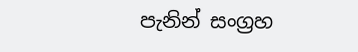පැනින් සංග්‍රහ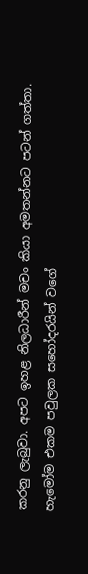කරනු ලැබුවා. අපට ඉහළ නිලධාරීන් මචං කියා අමතන්නට පටන් ගත්තා. හැමෝම එකම පවුලක සහෝදරයින් වගේ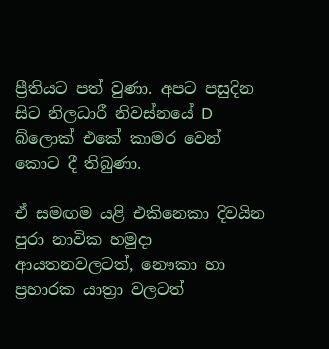ප්‍රීතියට පත් වුණා. අපට පසුදින සිට නිලධාරී නිවස්නයේ D බ්ලොක් එකේ කාමර වෙන් කොට දී තිබුණා.

ඒ සමඟම යළි එකිනෙකා දිවයින පුරා නාවික හමුදා ආයතනවලටත්, නෞකා හා ප්‍රහාරක යාත්‍රා වලටත්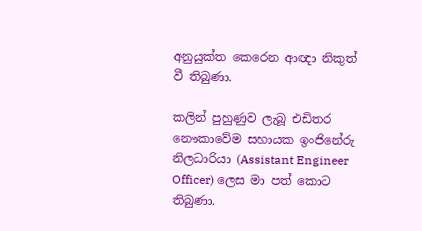අනුයුක්ත කෙරෙන ආඥා නිකුත් වී තිබුණා.

කලින් පුහුණුව ලැබූ එඩිතර නෞකාවේම සහායක ඉංජිනේරු නිලධාරියා (Assistant Engineer Officer) ලෙස මා පත් කොට තිබුණා.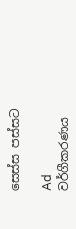සෙස්ස පස්සට

Ad
වර්ගීකරණය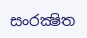සංරක්‍ෂිත